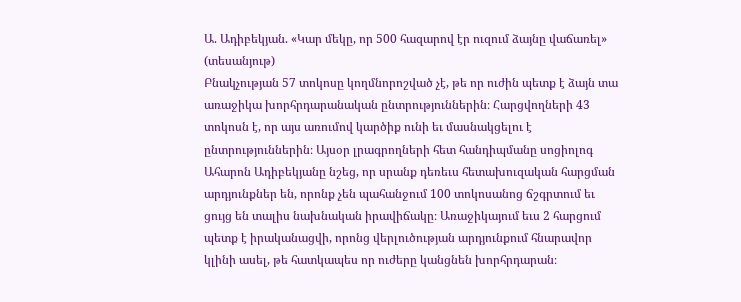Ա. Ադիբեկյան. «Կար մեկը, որ 500 հազարով էր ուզում ձայնը վաճառել» (տեսանյութ)
Բնակչության 57 տոկոսը կողմնորոշված չէ, թե որ ուժին պետք է ձայն տա առաջիկա խորհրդարանական ընտրություններին։ Հարցվողների 43 տոկոսն է, որ այս առումով կարծիք ունի եւ մասնակցելու է ընտրություններին։ Այսօր լրագրողների հետ հանդիպմանը սոցիոլոգ Ահարոն Ադիբեկյանը նշեց, որ սրանք դեռեւս հետախուզական հարցման արդյունքներ են, որոնք չեն պահանջում 100 տոկոսանոց ճշգրտում եւ ցույց են տալիս նախնական իրավիճակը։ Առաջիկայում եւս 2 հարցում պետք է իրականացվի, որոնց վերլուծության արդյունքում հնարավոր կլինի ասել, թե հատկապես որ ուժերը կանցնեն խորհրդարան։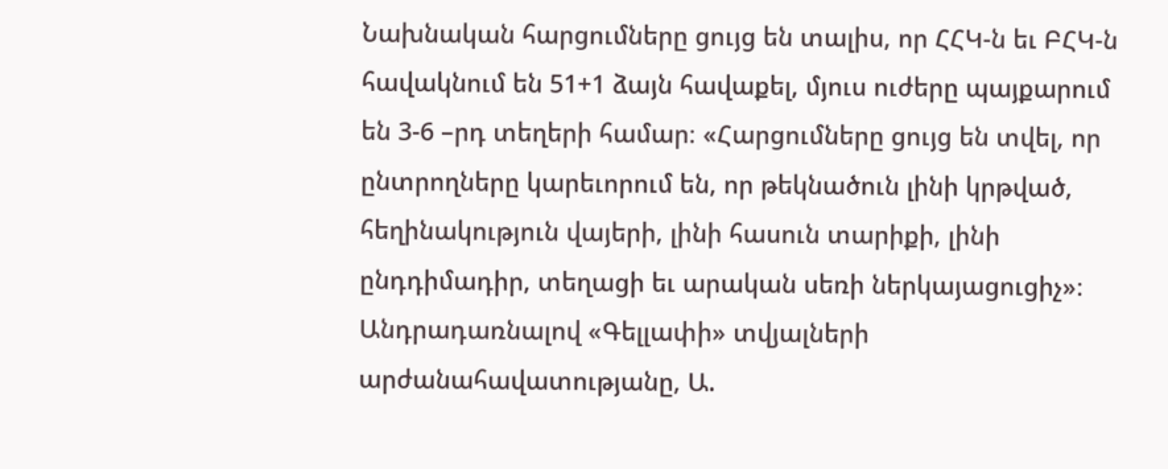Նախնական հարցումները ցույց են տալիս, որ ՀՀԿ-ն եւ ԲՀԿ-ն հավակնում են 51+1 ձայն հավաքել, մյուս ուժերը պայքարում են 3-6 –րդ տեղերի համար։ «Հարցումները ցույց են տվել, որ ընտրողները կարեւորում են, որ թեկնածուն լինի կրթված, հեղինակություն վայերի, լինի հասուն տարիքի, լինի ընդդիմադիր, տեղացի եւ արական սեռի ներկայացուցիչ»։ Անդրադառնալով «Գելլափի» տվյալների արժանահավատությանը, Ա.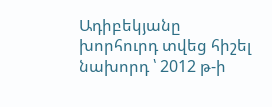Ադիբեկյանը խորհուրդ տվեց հիշել նախորդ ՝ 2012 թ-ի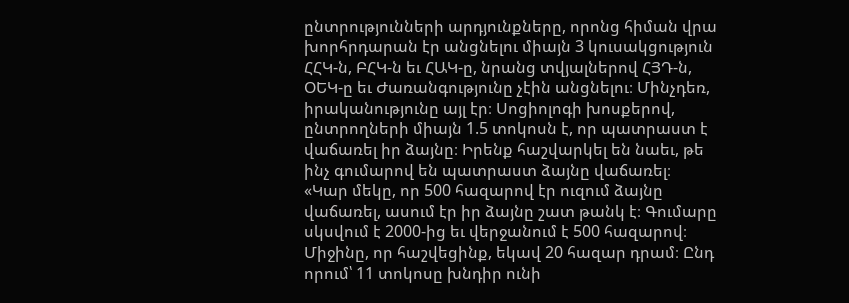ընտրությունների արդյունքները, որոնց հիման վրա խորհրդարան էր անցնելու միայն 3 կուսակցություն ՀՀԿ-ն, ԲՀԿ-ն եւ ՀԱԿ-ը, նրանց տվյալներով ՀՅԴ-ն, ՕԵԿ-ը եւ Ժառանգությունը չէին անցնելու։ Մինչդեռ, իրականությունը այլ էր։ Սոցիոլոգի խոսքերով, ընտրողների միայն 1.5 տոկոսն է, որ պատրաստ է վաճառել իր ձայնը։ Իրենք հաշվարկել են նաեւ, թե ինչ գումարով են պատրաստ ձայնը վաճառել։ «Կար մեկը, որ 500 հազարով էր ուզում ձայնը վաճառել, ասում էր իր ձայնը շատ թանկ է։ Գումարը սկսվում է 2000-ից եւ վերջանում է 500 հազարով։ Միջինը, որ հաշվեցինք, եկավ 20 հազար դրամ։ Ընդ որում՝ 11 տոկոսը խնդիր ունի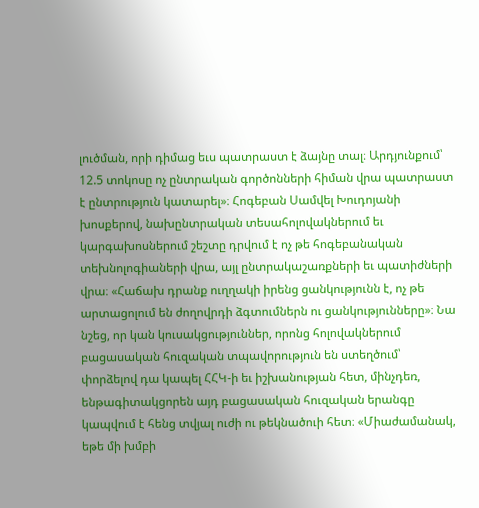լուծման, որի դիմաց եւս պատրաստ է ձայնը տալ։ Արդյունքում՝ 12.5 տոկոսը ոչ ընտրական գործոնների հիման վրա պատրաստ է ընտրություն կատարել»։ Հոգեբան Սամվել Խուդոյանի խոսքերով, նախընտրական տեսահոլովակներում եւ կարգախոսներում շեշտը դրվում է ոչ թե հոգեբանական տեխնոլոգիաների վրա, այլ ընտրակաշառքների եւ պատիժների վրա։ «Հաճախ դրանք ուղղակի իրենց ցանկությունն է, ոչ թե արտացոլում են ժողովրդի ձգտումներն ու ցանկությունները»։ Նա նշեց, որ կան կուսակցություններ, որոնց հոլովակներում բացասական հուզական տպավորություն են ստեղծում՝ փորձելով դա կապել ՀՀԿ-ի եւ իշխանության հետ, մինչդեռ, ենթագիտակցորեն այդ բացասական հուզական երանգը կապվում է հենց տվյալ ուժի ու թեկնածուի հետ։ «Միաժամանակ, եթե մի խմբի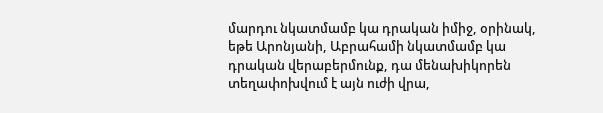մարդու նկատմամբ կա դրական իմիջ, օրինակ, եթե Արոնյանի, Աբրահամի նկատմամբ կա դրական վերաբերմունք, դա մենախիկորեն տեղափոխվում է այն ուժի վրա,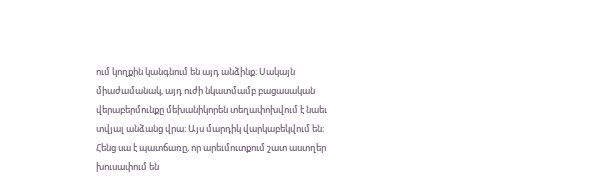ում կողքին կանգնում են այդ անձինք։ Սակայն միաժամանակ, այդ ուժի նկատմամբ բացասական վերաբերմունքը մեխանիկորեն տեղափոխվում է նաեւ տվյալ անձանց վրա։ Այս մարդիկ վարկաբեկվում են։ Հենց սա է պատճառը, որ արեւմուտքում շատ աստղեր խուսափում են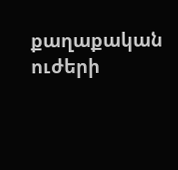քաղաքական ուժերի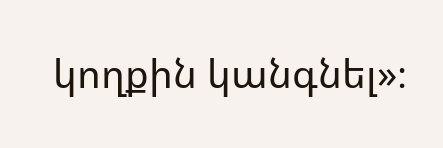կողքին կանգնել»։